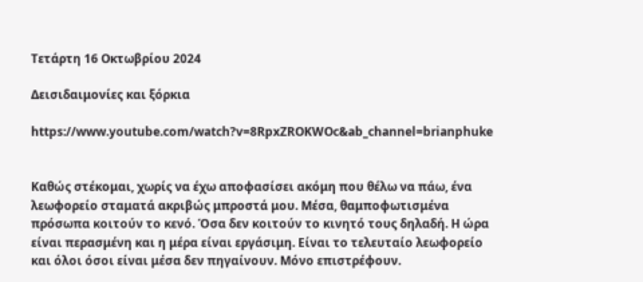Τετάρτη 16 Οκτωβρίου 2024

Δεισιδαιμονίες και ξόρκια

https://www.youtube.com/watch?v=8RpxZROKWOc&ab_channel=brianphuke


Καθώς στέκομαι, χωρίς να έχω αποφασίσει ακόμη που θέλω να πάω, ένα λεωφορείο σταματά ακριβώς μπροστά μου. Μέσα, θαμποφωτισμένα πρόσωπα κοιτούν το κενό. Όσα δεν κοιτούν το κινητό τους δηλαδή. Η ώρα είναι περασμένη και η μέρα είναι εργάσιμη. Είναι το τελευταίο λεωφορείο και όλοι όσοι είναι μέσα δεν πηγαίνουν. Μόνο επιστρέφουν.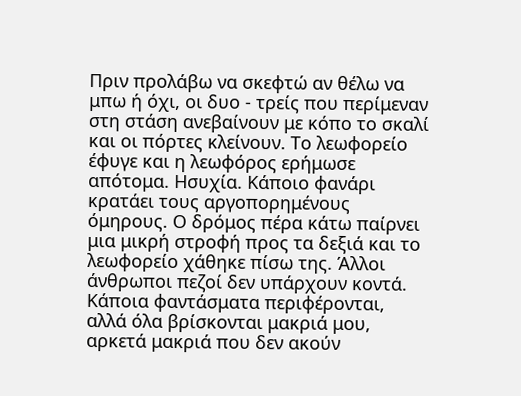Πριν προλάβω να σκεφτώ αν θέλω να μπω ή όχι, οι δυο - τρείς που περίμεναν στη στάση ανεβαίνουν με κόπο το σκαλί και οι πόρτες κλείνουν. Το λεωφορείο έφυγε και η λεωφόρος ερήμωσε απότομα. Ησυχία. Κάποιο φανάρι κρατάει τους αργοπορημένους όμηρους. Ο δρόμος πέρα κάτω παίρνει μια μικρή στροφή προς τα δεξιά και το λεωφορείο χάθηκε πίσω της. Άλλοι άνθρωποι πεζοί δεν υπάρχουν κοντά. Κάποια φαντάσματα περιφέρονται, αλλά όλα βρίσκονται μακριά μου, αρκετά μακριά που δεν ακούν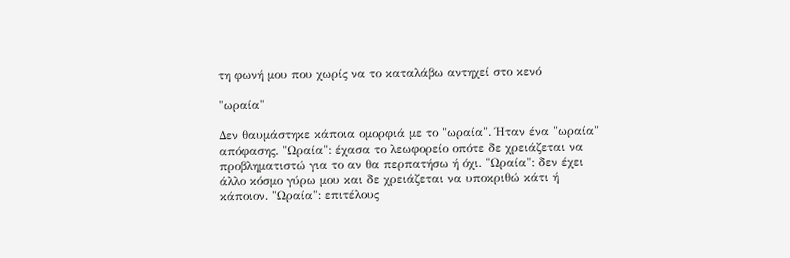τη φωνή μου που χωρίς να το καταλάβω αντηχεί στο κενό

"ωραία"

Δεν θαυμάστηκε κάποια ομορφιά με το "ωραία". Ήταν ένα "ωραία" απόφασης. "Ωραία": έχασα το λεωφορείο οπότε δε χρειάζεται να προβληματιστώ για το αν θα περπατήσω ή όχι. "Ωραία": δεν έχει άλλο κόσμο γύρω μου και δε χρειάζεται να υποκριθώ κάτι ή κάποιον. "Ωραία": επιτέλους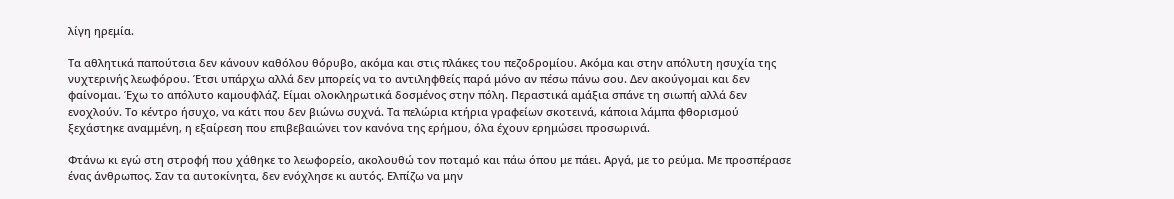λίγη ηρεμία.

Τα αθλητικά παπούτσια δεν κάνουν καθόλου θόρυβο, ακόμα και στις πλάκες του πεζοδρομίου. Ακόμα και στην απόλυτη ησυχία της νυχτερινής λεωφόρου. Έτσι υπάρχω αλλά δεν μπορείς να το αντιληφθείς παρά μόνο αν πέσω πάνω σου. Δεν ακούγομαι και δεν φαίνομαι. Έχω το απόλυτο καμουφλάζ. Είμαι ολοκληρωτικά δοσμένος στην πόλη. Περαστικά αμάξια σπάνε τη σιωπή αλλά δεν ενοχλούν. Το κέντρο ήσυχο, να κάτι που δεν βιώνω συχνά. Τα πελώρια κτήρια γραφείων σκοτεινά, κάποια λάμπα φθορισμού ξεχάστηκε αναμμένη, η εξαίρεση που επιβεβαιώνει τον κανόνα της ερήμου, όλα έχουν ερημώσει προσωρινά.

Φτάνω κι εγώ στη στροφή που χάθηκε το λεωφορείο, ακολουθώ τον ποταμό και πάω όπου με πάει. Αργά, με το ρεύμα. Με προσπέρασε ένας άνθρωπος. Σαν τα αυτοκίνητα, δεν ενόχλησε κι αυτός. Ελπίζω να μην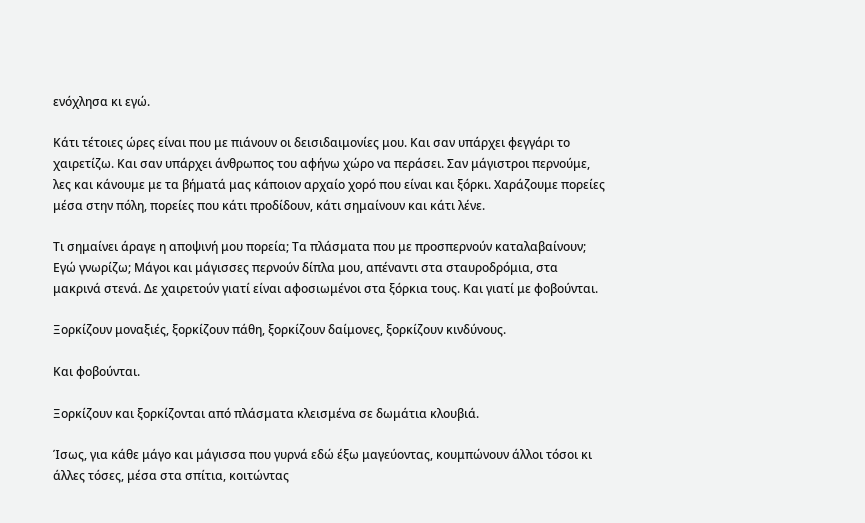ενόχλησα κι εγώ.

Κάτι τέτοιες ώρες είναι που με πιάνουν οι δεισιδαιμονίες μου. Και σαν υπάρχει φεγγάρι το χαιρετίζω. Και σαν υπάρχει άνθρωπος του αφήνω χώρο να περάσει. Σαν μάγιστροι περνούμε, λες και κάνουμε με τα βήματά μας κάποιον αρχαίο χορό που είναι και ξόρκι. Χαράζουμε πορείες μέσα στην πόλη, πορείες που κάτι προδίδουν, κάτι σημαίνουν και κάτι λένε.

Τι σημαίνει άραγε η αποψινή μου πορεία; Τα πλάσματα που με προσπερνούν καταλαβαίνουν; Εγώ γνωρίζω; Μάγοι και μάγισσες περνούν δίπλα μου, απέναντι στα σταυροδρόμια, στα μακρινά στενά. Δε χαιρετούν γιατί είναι αφοσιωμένοι στα ξόρκια τους. Και γιατί με φοβούνται.

Ξορκίζουν μοναξιές, ξορκίζουν πάθη, ξορκίζουν δαίμονες, ξορκίζουν κινδύνους.

Και φοβούνται.

Ξορκίζουν και ξορκίζονται από πλάσματα κλεισμένα σε δωμάτια κλουβιά.

Ίσως, για κάθε μάγο και μάγισσα που γυρνά εδώ έξω μαγεύοντας, κουμπώνουν άλλοι τόσοι κι άλλες τόσες, μέσα στα σπίτια, κοιτώντας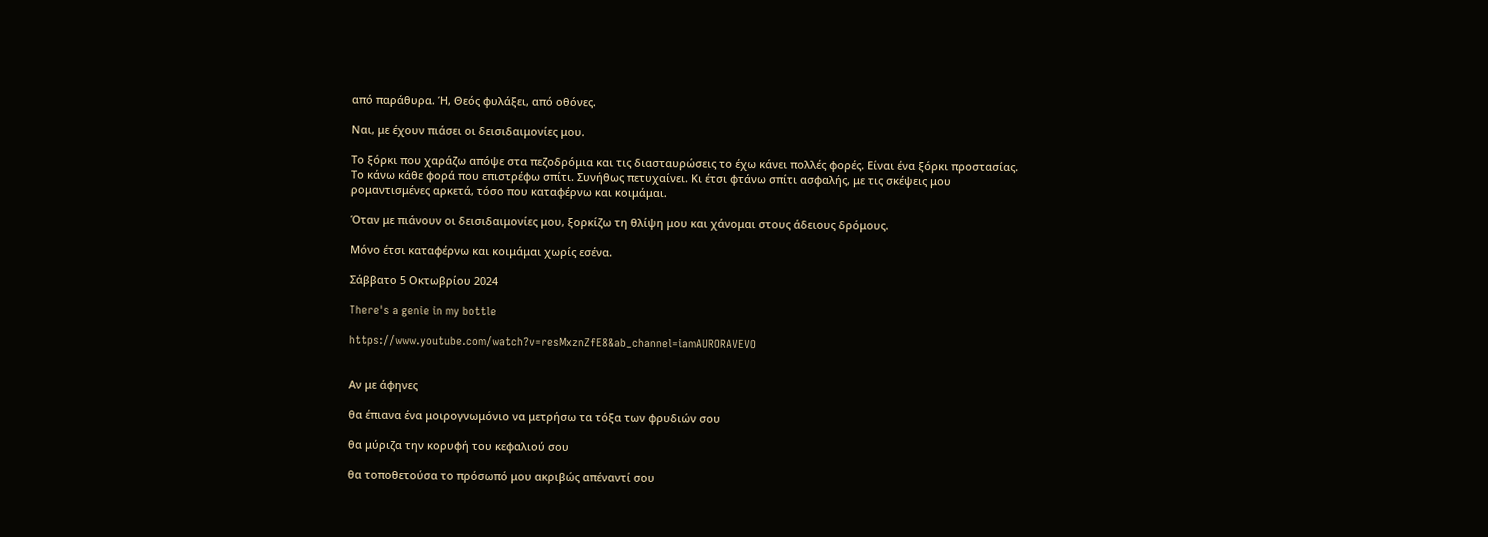από παράθυρα. Ή, Θεός φυλάξει, από οθόνες.

Ναι, με έχουν πιάσει οι δεισιδαιμονίες μου.

Το ξόρκι που χαράζω απόψε στα πεζοδρόμια και τις διασταυρώσεις το έχω κάνει πολλές φορές. Είναι ένα ξόρκι προστασίας. Το κάνω κάθε φορά που επιστρέφω σπίτι. Συνήθως πετυχαίνει. Κι έτσι φτάνω σπίτι ασφαλής, με τις σκέψεις μου ρομαντισμένες αρκετά, τόσο που καταφέρνω και κοιμάμαι.

Όταν με πιάνουν οι δεισιδαιμονίες μου, ξορκίζω τη θλίψη μου και χάνομαι στους άδειους δρόμους.

Μόνο έτσι καταφέρνω και κοιμάμαι χωρίς εσένα.

Σάββατο 5 Οκτωβρίου 2024

There's a genie in my bottle

https://www.youtube.com/watch?v=resMxznZfE8&ab_channel=iamAURORAVEVO


Αν με άφηνες

θα έπιανα ένα μοιρογνωμόνιο να μετρήσω τα τόξα των φρυδιών σου

θα μύριζα την κορυφή του κεφαλιού σου

θα τοποθετούσα το πρόσωπό μου ακριβώς απέναντί σου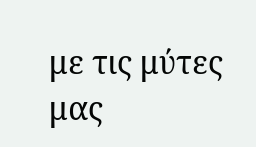με τις μύτες μας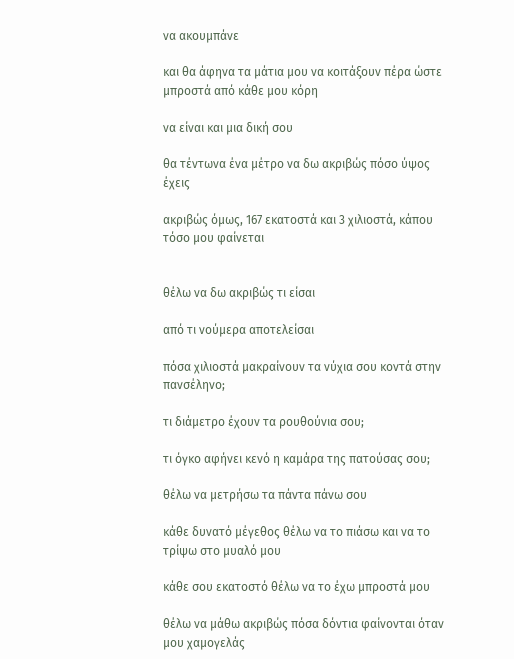να ακουμπάνε

και θα άφηνα τα μάτια μου να κοιτάξουν πέρα ώστε μπροστά από κάθε μου κόρη

να είναι και μια δική σου

θα τέντωνα ένα μέτρο να δω ακριβώς πόσο ύψος έχεις

ακριβώς όμως, 167 εκατοστά και 3 χιλιοστά, κάπου τόσο μου φαίνεται


θέλω να δω ακριβώς τι είσαι

από τι νούμερα αποτελείσαι

πόσα χιλιοστά μακραίνουν τα νύχια σου κοντά στην πανσέληνο;

τι διάμετρο έχουν τα ρουθούνια σου;

τι όγκο αφήνει κενό η καμάρα της πατούσας σου;

θέλω να μετρήσω τα πάντα πάνω σου

κάθε δυνατό μέγεθος θέλω να το πιάσω και να το τρίψω στο μυαλό μου

κάθε σου εκατοστό θέλω να το έχω μπροστά μου

θέλω να μάθω ακριβώς πόσα δόντια φαίνονται όταν μου χαμογελάς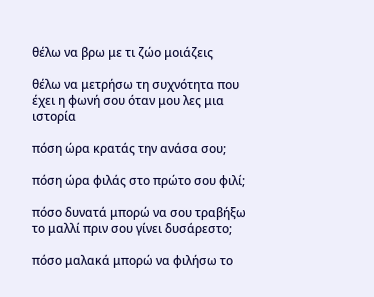θέλω να βρω με τι ζώο μοιάζεις

θέλω να μετρήσω τη συχνότητα που έχει η φωνή σου όταν μου λες μια ιστορία

πόση ώρα κρατάς την ανάσα σου;

πόση ώρα φιλάς στο πρώτο σου φιλί;

πόσο δυνατά μπορώ να σου τραβήξω το μαλλί πριν σου γίνει δυσάρεστο;

πόσο μαλακά μπορώ να φιλήσω το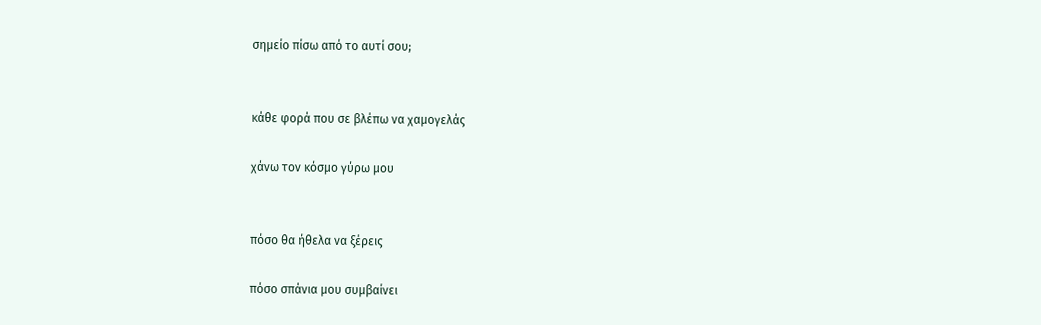σημείο πίσω από το αυτί σου;


κάθε φορά που σε βλέπω να χαμογελάς

χάνω τον κόσμο γύρω μου


πόσο θα ήθελα να ξέρεις

πόσο σπάνια μου συμβαίνει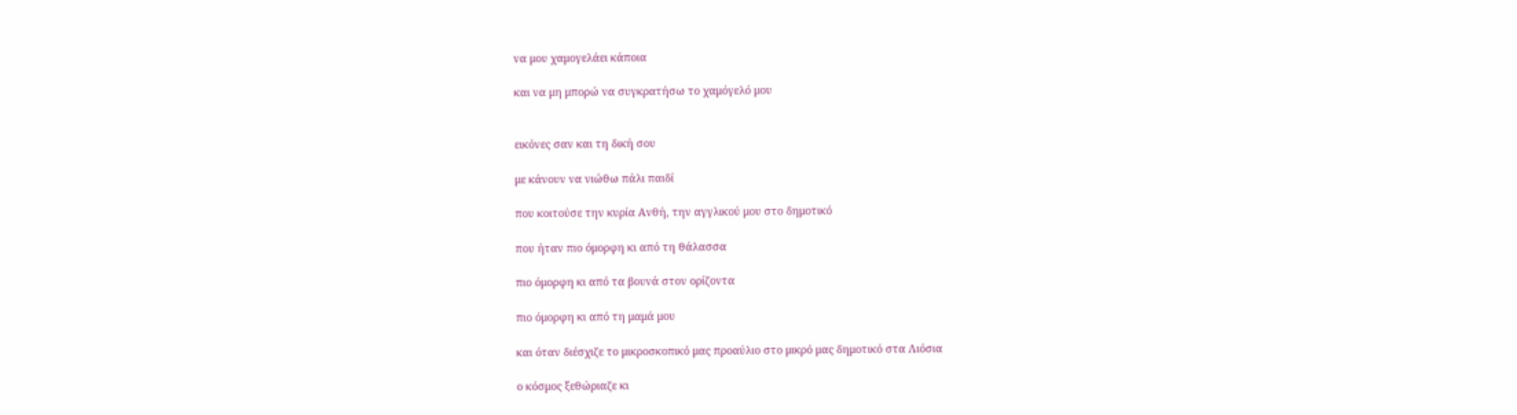να μου χαμογελάει κάποια

και να μη μπορώ να συγκρατήσω το χαμόγελό μου


εικόνες σαν και τη δική σου

με κάνουν να νιώθω πάλι παιδί

που κοιτούσε την κυρία Ανθή, την αγγλικού μου στο δημοτικό

που ήταν πιο όμορφη κι από τη θάλασσα

πιο όμορφη κι από τα βουνά στον ορίζοντα

πιο όμορφη κι από τη μαμά μου

και όταν διέσχιζε το μικροσκοπικό μας προαύλιο στο μικρό μας δημοτικό στα Λιόσια

ο κόσμος ξεθώριαζε κι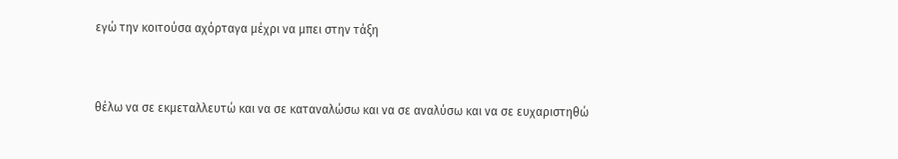εγώ την κοιτούσα αχόρταγα μέχρι να μπει στην τάξη


θέλω να σε εκμεταλλευτώ και να σε καταναλώσω και να σε αναλύσω και να σε ευχαριστηθώ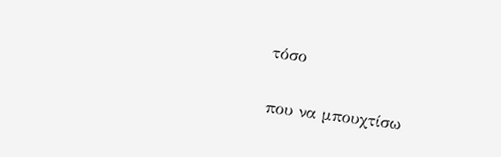τόσο

που να μπουχτίσω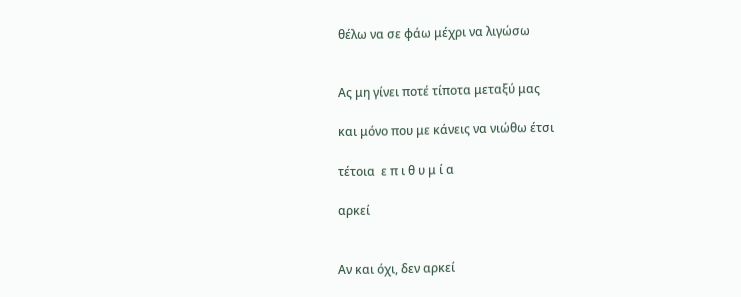θέλω να σε φάω μέχρι να λιγώσω


Ας μη γίνει ποτέ τίποτα μεταξύ μας

και μόνο που με κάνεις να νιώθω έτσι

τέτοια  ε π ι θ υ μ ί α

αρκεί


Αν και όχι, δεν αρκεί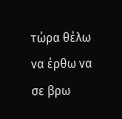τώρα θέλω να έρθω να σε βρω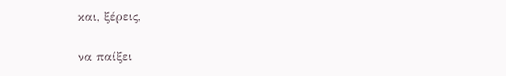και, ξέρεις,

να παίξει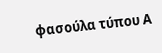φασούλα τύπου Α